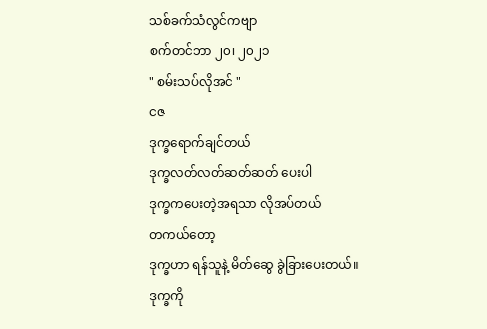သစ်ခက်သံလွင်ကဗျာ
စက်တင်ဘာ ၂၀၊ ၂၀၂၁
" စမ်းသပ်လိုအင် "
ငဇ
ဒုက္ခရောက်ချင်တယ်
ဒုက္ခလတ်လတ်ဆတ်ဆတ် ပေးပါ
ဒုက္ခကပေးတဲ့အရသာ လိုအပ်တယ်
တကယ်တော့
ဒုက္ခဟာ ရန်သူနဲ့ မိတ်ဆွေ ခွဲခြားပေးတယ်။
ဒုက္ခကို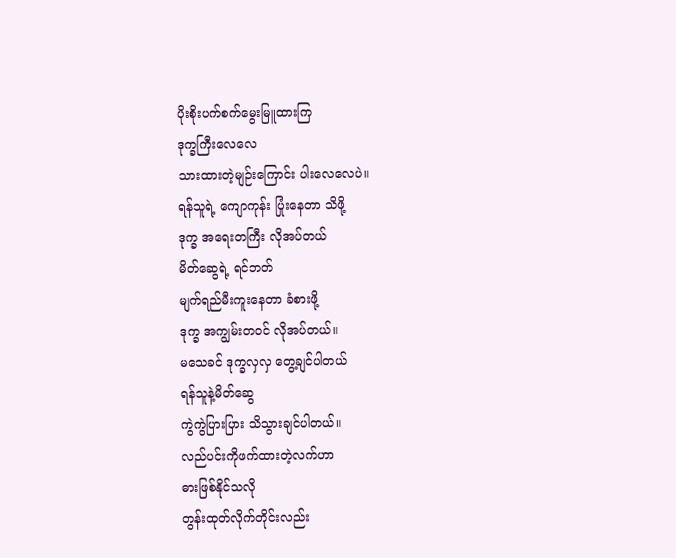ပိုးစိုးပက်စက်မွေးမြူထားကြ
ဒုက္ခကြီးလေလေ
သားထားတဲ့မျဉ်းကြောင်း ပါးလေလေပဲ။
ရန်သူရဲ့ ကျောကုန်း ပြုံးနေတာ သိဖို့
ဒုက္ခ အရေးတကြီး လိုအပ်တယ်
မိတ်ဆွေရဲ့ ရင်ဘတ်
မျက်ရည်မီးကူးနေတာ ခံစားဖို့
ဒုက္ခ အကျွမ်းတဝင် လိုအပ်တယ်။
မသေခင် ဒုက္ခလှလှ တွေ့ချင်ပါတယ်
ရန်သူနဲ့မိတ်ဆွေ
ကွဲကွဲပြားပြား သိသွားချင်ပါတယ်။
လည်ပင်းကိုဖက်ထားတဲ့လက်ဟာ
ဓားဖြစ်နိုင်သလို
တွန်းထုတ်လိုက်တိုင်းလည်း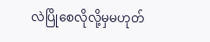လဲပြိုစေလိုလို့မှမဟုတ်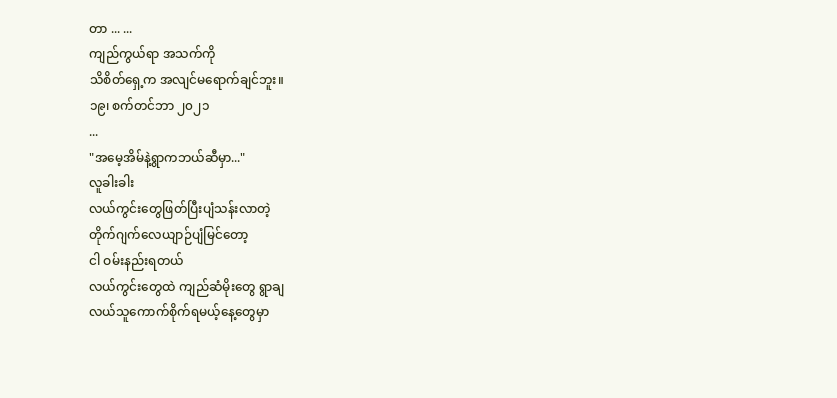တာ ... ...
ကျည်ကွယ်ရာ အသက်ကို
သိစိတ်ရှေ့က အလျင်မရောက်ချင်ဘူး။
၁၉၊ စက်တင်ဘာ ၂၀၂၁
...
"အမေ့အိမ်နဲ့ရွာကဘယ်ဆီမှာ..."
လူခါးခါး
လယ်ကွင်းတွေဖြတ်ပြီးပျံသန်းလာတဲ့
တိုက်ဂျက်လေယျာဉ်ပျံမြင်တော့
ငါ ဝမ်းနည်းရတယ်
လယ်ကွင်းတွေထဲ ကျည်ဆံမိုးတွေ ရွာချ
လယ်သူကောက်စိုက်ရမယ့်နေ့တွေမှာ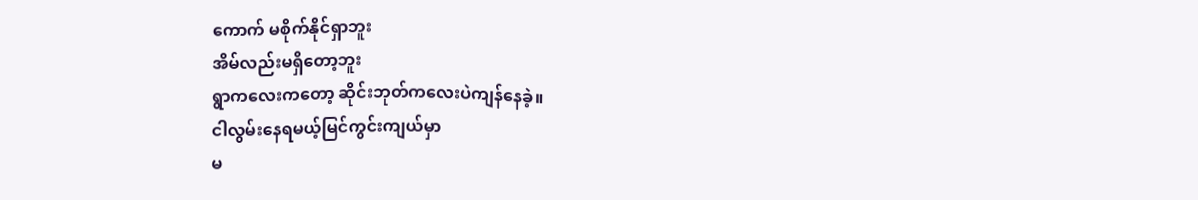ကောက် မစိုက်နိုင်ရှာဘူး
အိမ်လည်းမရှိတော့ဘူး
ရွာကလေးကတော့ ဆိုင်းဘုတ်ကလေးပဲကျန်နေခဲ့။
ငါလွမ်းနေရမယ့်မြင်ကွင်းကျယ်မှာ
မ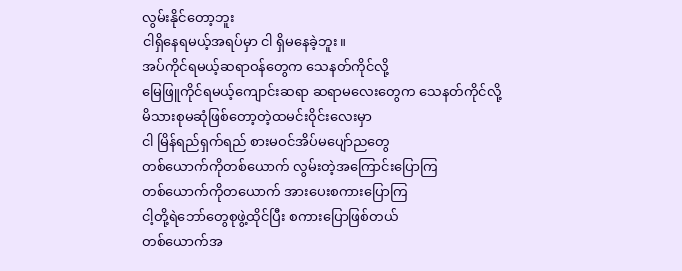လွမ်းနိုင်တော့ဘူး
ငါရှိနေရမယ့်အရပ်မှာ ငါ ရှိမနေခဲ့ဘူး။
အပ်ကိုင်ရမယ့်ဆရာဝန်တွေက သေနတ်ကိုင်လို့
မြေဖြူကိုင်ရမယ့်ကျောင်းဆရာ ဆရာမလေးတွေက သေနတ်ကိုင်လို့
မိသားစုမဆုံဖြစ်တော့တဲ့ထမင်းဝိုင်းလေးမှာ
ငါ မြိန်ရည်ရှက်ရည် စားမဝင်အိပ်မပျော်ညတွေ
တစ်ယောက်ကိုတစ်ယောက် လွမ်းတဲ့အကြောင်းပြောကြ
တစ်ယောက်ကိုတယောက် အားပေးစကားပြောကြ
ငါ့တို့ရဲဘော်တွေစုဖွဲ့ထိုင်ပြီး စကားပြောဖြစ်တယ်
တစ်ယောက်အ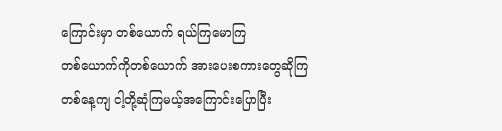ကြောင်းမှာ တစ်ယောက် ရယ်ကြမောကြ
တစ်ယောက်ကိုတစ်ယောက် အားပေးစကားတွေဆိုကြ
တစ်နေ့ကျ ငါ့တို့ဆုံကြမယ့်အကြောင်းပြောပြီး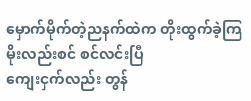မှောက်မိုက်တဲ့ညနက်ထဲက တိုးထွက်ခဲ့ကြ
မိုးလည်းစင် စင်လင်းပြီ
ကျေးငှက်လည်း တွန်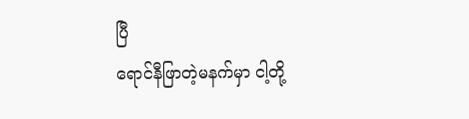ပြီ
ရောင်နီဖြာတဲ့မနက်မှာ ငါ့တို့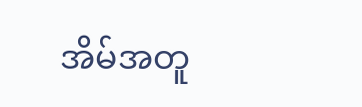အိမ်အတူ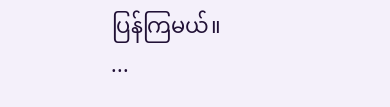ပြန်ကြမယ်။
...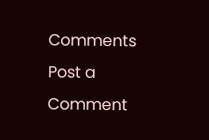Comments
Post a Comment